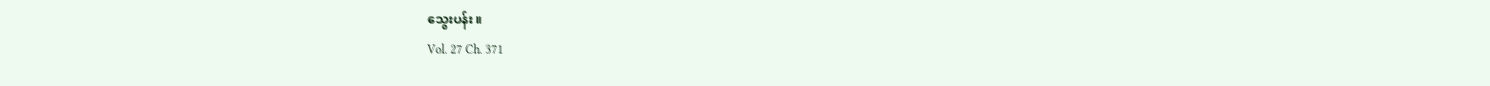သွေးပန်း ။
Vol. 27 Ch. 371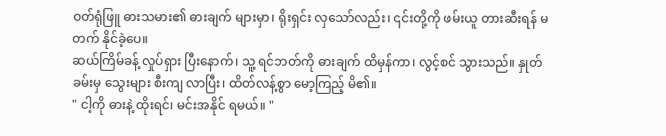ဝတ်ရုံဖြူ ဓားသမား၏ ဓားချက် များမှာ၊ ရိုးရှင်း လှသော်လည်း၊ ၎င်းတို့ကို ဖမ်းယူ တားဆီးရန် မတက် နိုင်ခဲ့ပေ။
ဆယ်ကြိမ်ခန့် လှုပ်ရှား ပြီးနောက်၊ သူ့ ရင်ဘတ်ကို ဓားချက် ထိမှန်ကာ၊ လွင့်စင် သွားသည်။ နှုတ်ခမ်းမှ သွေးများ စီးကျ လာပြီး၊ ထိတ်လန့်စွာ မော့ကြည့် မိ၏။
" ငါ့ကို ဓားနဲ့ ထိုးရင်၊ မင်းအနိုင် ရမယ်။ "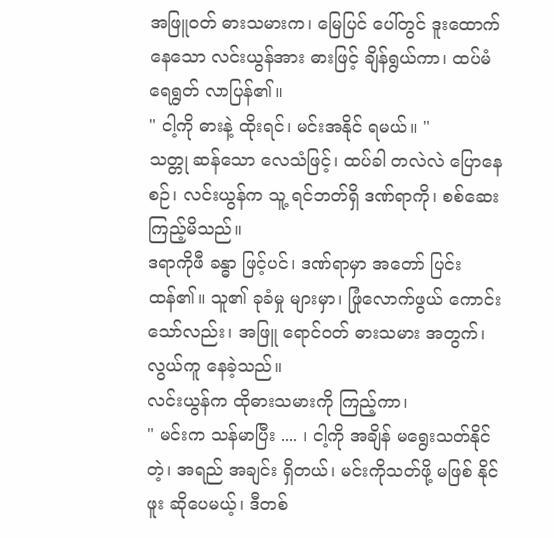အဖြူဝတ် ဓားသမားက၊ မြေပြင် ပေါ်တွင် ဒူးထောက် နေသော လင်းယွန်အား ဓားဖြင့် ချိန်ရွယ်ကာ၊ ထပ်မံ ရေရွတ် လာပြန်၏။
" ငါ့ကို ဓားနဲ့ ထိုးရင်၊ မင်းအနိုင် ရမယ်။ "
သတ္တု ဆန်သော လေသံဖြင့်၊ ထပ်ခါ တလဲလဲ ပြောနေစဉ်၊ လင်းယွန်က သူ့ ရင်ဘတ်ရှိ ဒဏ်ရာကို၊ စစ်ဆေး ကြည့်မိသည်။
ဒရာကိုဖီ ခန္ဓာ ဖြင့်ပင်၊ ဒဏ်ရာမှာ အတော် ပြင်းထန်၏။ သူ၏ ခုခံမှု များမှာ၊ ဖြုံလောက်ဖွယ် ကောင်းသော်လည်း၊ အဖြူ ရောင်ဝတ် ဓားသမား အတွက်၊ လွယ်ကူ နေခဲ့သည်။
လင်းယွန်က ထိုဓားသမားကို ကြည့်ကာ၊
" မင်းက သန်မာပြီး .... ၊ ငါ့ကို အချိန် မရွေးသတ်နိုင်တဲ့၊ အရည် အချင်း ရှိတယ်၊ မင်းကိုသတ်ဖို့ မဖြစ် နိုင်ဖူး ဆိုပေမယ့်၊ ဒီတစ်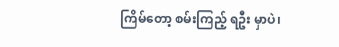ကြိမ်တော့ စမ်းကြည့် ရဦး မှာပဲ၊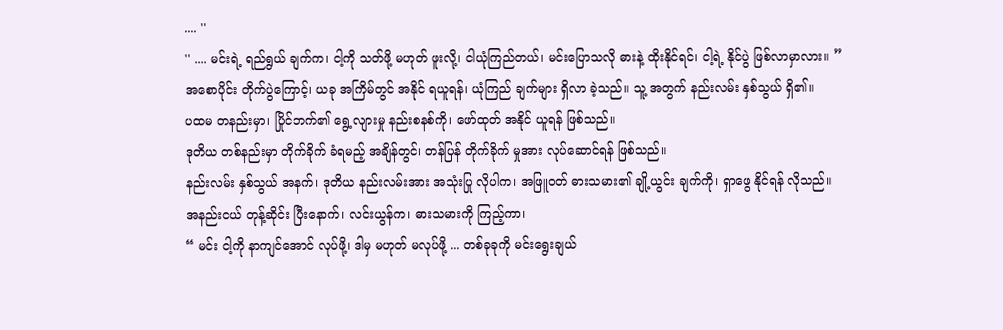.... ''
'' .... မင်းရဲ့ ရည်ရွယ် ချက်က၊ ငါ့ကို သတ်ဖို့ မဟုတ် ဖူးလို့၊ ငါယုံကြည်တယ်၊ မင်းပြောသလို ဓားနဲ့ ထိုးနိုင်ရင်၊ ငါ့ရဲ့ နိုင်ပွဲ ဖြစ်လာမှာလား။ ”
အစောပိုင်း တိုက်ပွဲကြောင့်၊ ယခု အကြိမ်တွင် အနိုင် ရယူရန်၊ ယုံကြည် ချက်များ ရှိလာ ခဲ့သည်။ သူ့ အတွက် နည်းလမ်း နှစ်သွယ် ရှိ၏။
ပထမ တနည်းမှာ၊ ပြိုင်ဘက်၏ ရွေ့လျားမှု နည်းစနစ်ကို၊ ဖော်ထုတ် အနိုင် ယူရန် ဖြစ်သည်။
ဒုတိယ တစ်နည်းမှာ တိုက်ခိုက် ခံရမည့် အချိန်တွင်၊ တန်ပြန် တိုက်ခိုက် မှုအား လုပ်ဆောင်ရန် ဖြစ်သည်။
နည်းလမ်း နှစ်သွယ် အနက်၊ ဒုတိယ နည်းလမ်းအား အသုံးပြု လိုပါက၊ အဖြူဝတ် ဓားသမား၏ ချို့ယွင်း ချက်ကို၊ ရှာဖွေ နိုင်ရန် လိုသည်။
အနည်းငယ် တုန့်ဆိုင်း ပြီးနောက်၊ လင်းယွန်က၊ ဓားသမားကို ကြည့်ကာ၊
“ မင်း ငါ့ကို နာကျင်အောင် လုပ်ဖို့၊ ဒါမှ မဟုတ် မလုပ်ဖို့ ... တစ်ခုခုကို မင်းရွေးချယ်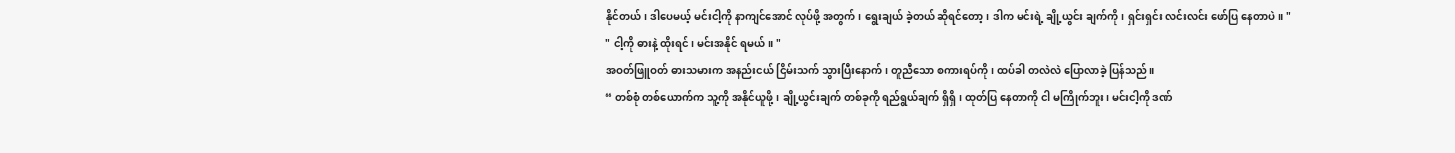နိုင်တယ်၊ ဒါပေမယ့် မင်းငါ့ကို နာကျင်အောင် လုပ်ဖို့ အတွက်၊ ရွေးချယ် ခဲ့တယ် ဆိုရင်တော့၊ ဒါက မင်းရဲ့ ချို့ယွင်း ချက်ကို၊ ရှင်းရှင်း လင်းလင်း ဖော်ပြ နေတာပဲ။ "
" ငါ့ကို ဓားနဲ့ ထိုးရင်၊ မင်းအနိုင် ရမယ်။ "
အဝတ်ဖြူဝတ် ဓားသမားက အနည်းငယ် ငြိမ်းသက် သွားပြီးနောက်၊ တူညီသော စကားရပ်ကို၊ ထပ်ခါ တလဲလဲ ပြောလာခဲ့ ပြန်သည်။
“ တစ်စုံ တစ်ယောက်က သူ့ကို အနိုင်ယူဖို့၊ ချို့ယွင်းချက် တစ်ခုကို ရည်ရွယ်ချက် ရှိရှိ၊ ထုတ်ပြ နေတာကို ငါ မကြိုက်ဘူး၊ မင်းငါ့ကို ဒဏ်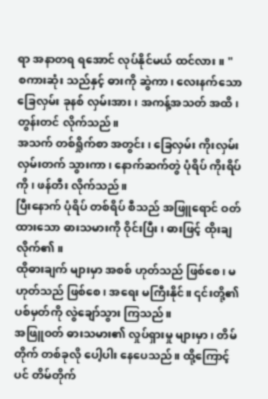ရာ အနာတရ ရအောင် လုပ်နိုင်မယ် ထင်လား။ "
စကားဆုံး သည်နှင့် ဓားကို ဆွဲကာ၊ လေးနက်သော ခြေလှမ်း ခုနစ် လှမ်းအား၊ အကန့်အသတ် အထိ၊ တွန်းတင် လိုက်သည်။
အသက် တစ်ရှိုက်စာ အတွင်း၊ ခြေလှမ်း ကိုးလှမ်း လှမ်းတက် သွားကာ၊ နောက်ဆက်တွဲ ပုံရိပ် ကိုးရိပ်ကို၊ ဖန်တီး လိုက်သည်။
ပြီးနောက် ပုံရိပ် တစ်ရိပ် စီသည် အဖြူရောင် ဝတ်ထားသော ဓားသမားကို ဝိုင်းပြီး၊ ဓားဖြင့် ထိုးချ လိုက်၏။
ထိုဓားချက် များမှာ အစစ် ဟုတ်သည် ဖြစ်စေ၊ မဟုတ်သည် ဖြစ်စေ၊ အရေး မကြီးနိုင်။ ၎င်းတို့၏ ပစ်မှတ်ကို လွဲချော်သွား ကြသည်။
အဖြူဝတ် ဓားသမား၏ လှုပ်ရှားမှု များမှာ၊ တိမ်တိုက် တစ်ခုလို ပေါ့ပါး နေပေသည်။ ထို့ကြောင့်ပင် တိမ်တိုက်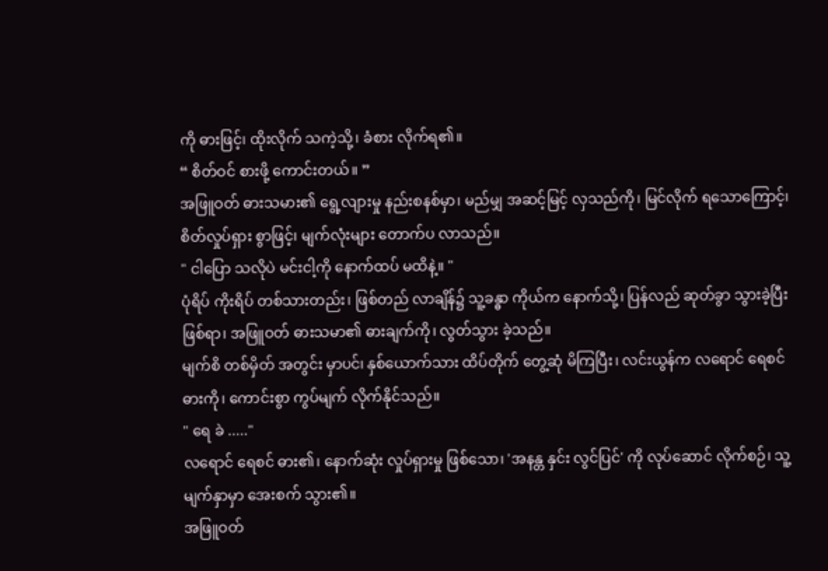ကို ဓားဖြင့်၊ ထိုးလိုက် သကဲ့သို့၊ ခံစား လိုက်ရ၏။
“ စိတ်ဝင် စားဖို့ ကောင်းတယ်။ ”
အဖြူဝတ် ဓားသမား၏ ရွေ့လျားမှု နည်းစနစ်မှာ၊ မည်မျှ အဆင့်မြင့် လှသည်ကို၊ မြင်လိုက် ရသောကြောင့်၊ စိတ်လှုပ်ရှား စွာဖြင့်၊ မျက်လုံးများ တောက်ပ လာသည်။
" ငါပြော သလိုပဲ မင်းငါ့ကို နောက်ထပ် မထိနဲ့။ "
ပုံရိပ် ကိုးရိပ် တစ်သားတည်း၊ ဖြစ်တည် လာချိန်၌ သူ့ခန္ဓာ ကိုယ်က နောက်သို့၊ ပြန်လည် ဆုတ်ခွာ သွားခဲ့ပြီး ဖြစ်ရာ၊ အဖြူဝတ် ဓားသမာ၏ ဓားချက်ကို၊ လွတ်သွား ခဲ့သည်။
မျက်စိ တစ်မှိတ် အတွင်း မှာပင်၊ နှစ်ယောက်သား ထိပ်တိုက် တွေ့ဆုံ မိကြပြီး၊ လင်းယွန်က လရောင် ရေစင် ဓားကို၊ ကောင်းစွာ ကွပ်မျက် လိုက်နိုင်သည်။
" ရေ ခဲ ....."
လရောင် ရေစင် ဓား၏၊ နောက်ဆုံး လှုပ်ရှားမှု ဖြစ်သော၊ 'အနန္တ နှင်း လွင်ပြင်' ကို လုပ်ဆောင် လိုက်စဉ်၊ သူ့ မျက်နှာမှာ အေးစက် သွား၏။
အဖြူဝတ်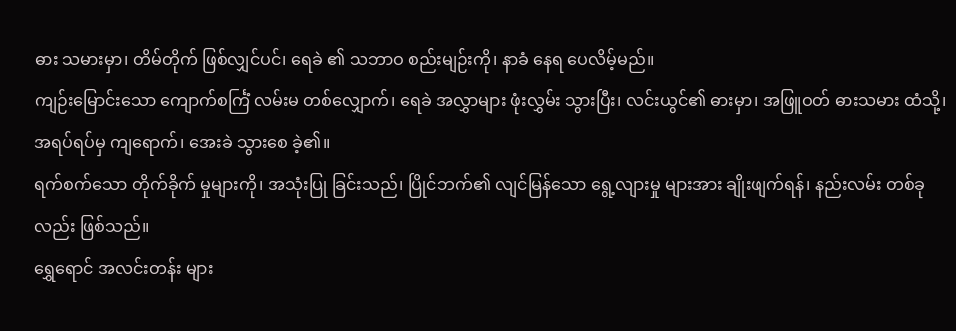ဓား သမားမှာ၊ တိမ်တိုက် ဖြစ်လျှင်ပင်၊ ရေခဲ ၏ သဘာဝ စည်းမျဉ်းကို၊ နာခံ နေရ ပေလိမ့်မည်။
ကျဉ်းမြောင်းသော ကျောက်စင်္ကြံ လမ်းမ တစ်လျှောက်၊ ရေခဲ အလွှာများ ဖုံးလွှမ်း သွားပြီး၊ လင်းယွင်၏ ဓားမှာ၊ အဖြူဝတ် ဓားသမား ထံသို့၊ အရပ်ရပ်မှ ကျရောက်၊ အေးခဲ သွားစေ ခဲ့၏။
ရက်စက်သော တိုက်ခိုက် မှုများကို၊ အသုံးပြု ခြင်းသည်၊ ပြိုင်ဘက်၏ လျင်မြန်သော ရွေ့လျားမှု များအား ချိုးဖျက်ရန်၊ နည်းလမ်း တစ်ခုလည်း ဖြစ်သည်။
ရွှေရောင် အလင်းတန်း များ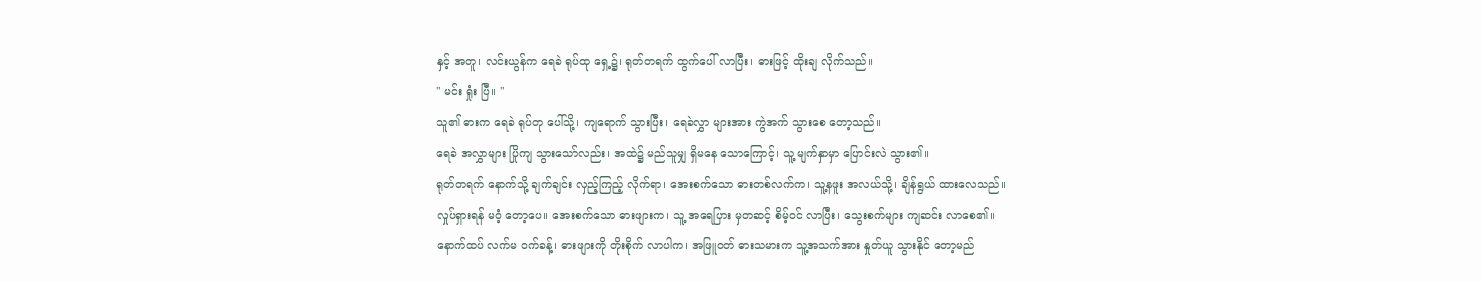နှင့် အတူ၊ လင်းယွန်က ရေခဲ ရုပ်ထု ရှေ့၌၊ ရုတ်တရက် ထွက်ပေါ် လာပြီး၊ ဓားဖြင့် ထိုးချ လိုက်သည်။
" မင်း ရှုံး ပြီ။ "
သူ၏ ဓားက ရေခဲ ရုပ်တု ပေါ်သို့၊ ကျရောက် သွားပြီး၊ ရေခဲလွှာ များအား ကွဲအက် သွားစေ တော့သည်။
ရေခဲ အလွှာများ ပြိုကျ သွားသော်လည်း၊ အထဲ၌ မည်သူမျှ ရှိမနေ သောကြောင့်၊ သူ့ မျက်နှာမှာ ပြောင်းလဲ သွား၏။
ရုတ်တရက် နောက်သို့ ချက်ချင်း လှည့်ကြည့် လိုက်ရာ၊ အေးစက်သော ဓားတစ်လက်က၊ သူ့နဖူး အလယ်သို့၊ ချိန်ရွယ် ထားလေသည်။
လှုပ်ရှားရန် မဝံ့ တော့ပေ။ အေးစက်သော ဓားဖျားက၊ သူ့ အရေပြား မှတဆင့် စိမ့်ဝင် လာပြီး၊ သွေးစက်များ ကျဆင်း လာစေ၏။
နောက်ထပ် လက်မ ဝက်ခန့်၊ ဓားဖျားကို တိုးစိုက် လာပါက၊ အဖြူဝတ် ဓားသမားက သူ့အသက်အား နှုတ်ယူ သွားနိုင် တော့မည်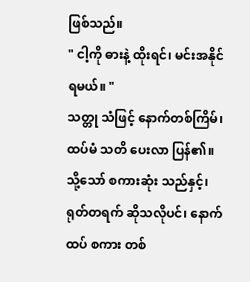ဖြစ်သည်။
" ငါ့ကို ဓားနဲ့ ထိုးရင်၊ မင်းအနိုင် ရမယ်။ "
သတ္တု သံဖြင့် နောက်တစ်ကြိမ်၊ ထပ်မံ သတိ ပေးလာ ပြန်၏။ သို့သော် စကားဆုံး သည်နှင့်၊ ရုတ်တရက် ဆိုသလိုပင်၊ နောက်ထပ် စကား တစ်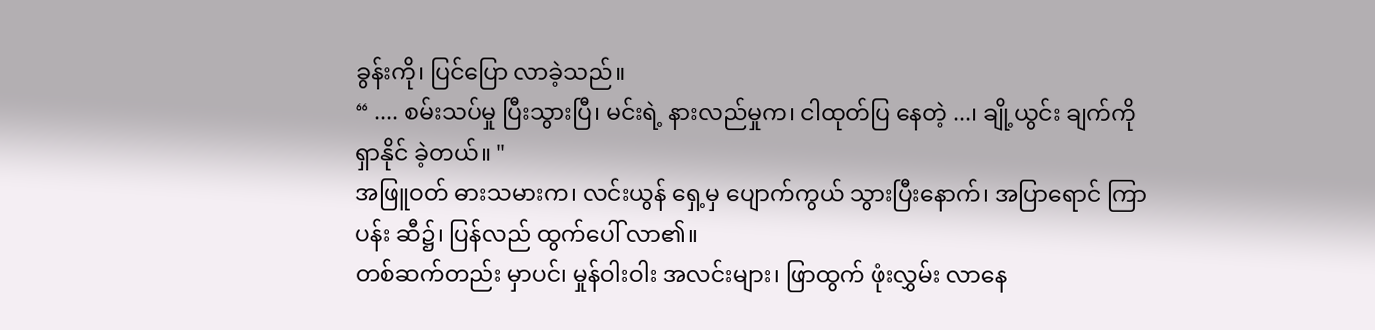ခွန်းကို၊ ပြင်ပြော လာခဲ့သည်။
“ .... စမ်းသပ်မှု ပြီးသွားပြီ၊ မင်းရဲ့ နားလည်မှုက၊ ငါထုတ်ပြ နေတဲ့ ...၊ ချို့ယွင်း ချက်ကို ရှာနိုင် ခဲ့တယ်။ "
အဖြူဝတ် ဓားသမားက၊ လင်းယွန် ရှေ့မှ ပျောက်ကွယ် သွားပြီးနောက်၊ အပြာရောင် ကြာပန်း ဆီ၌၊ ပြန်လည် ထွက်ပေါ် လာ၏။
တစ်ဆက်တည်း မှာပင်၊ မှုန်ဝါးဝါး အလင်းများ၊ ဖြာထွက် ဖုံးလွှမ်း လာနေ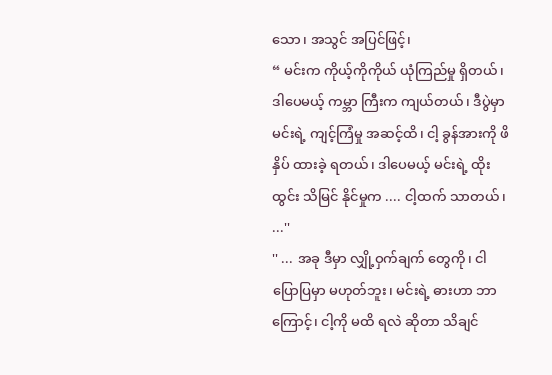သော၊ အသွင် အပြင်ဖြင့်၊
“ မင်းက ကိုယ့်ကိုကိုယ် ယုံကြည်မှု ရှိတယ်၊ ဒါပေမယ့် ကမ္ဘာ ကြီးက ကျယ်တယ်၊ ဒီပွဲမှာ မင်းရဲ့ ကျင့်ကြံမှု အဆင့်ထိ၊ ငါ့ ခွန်အားကို ဖိနှိပ် ထားခဲ့ ရတယ်၊ ဒါပေမယ့် မင်းရဲ့ ထိုးထွင်း သိမြင် နိုင်မှုက .... ငါ့ထက် သာတယ်၊ ...''
'' ... အခု ဒီမှာ လျှို့ဝှက်ချက် တွေကို၊ ငါပြောပြမှာ မဟုတ်ဘူး၊ မင်းရဲ့ ဓားဟာ ဘာကြောင့်၊ ငါ့ကို မထိ ရလဲ ဆိုတာ သိချင်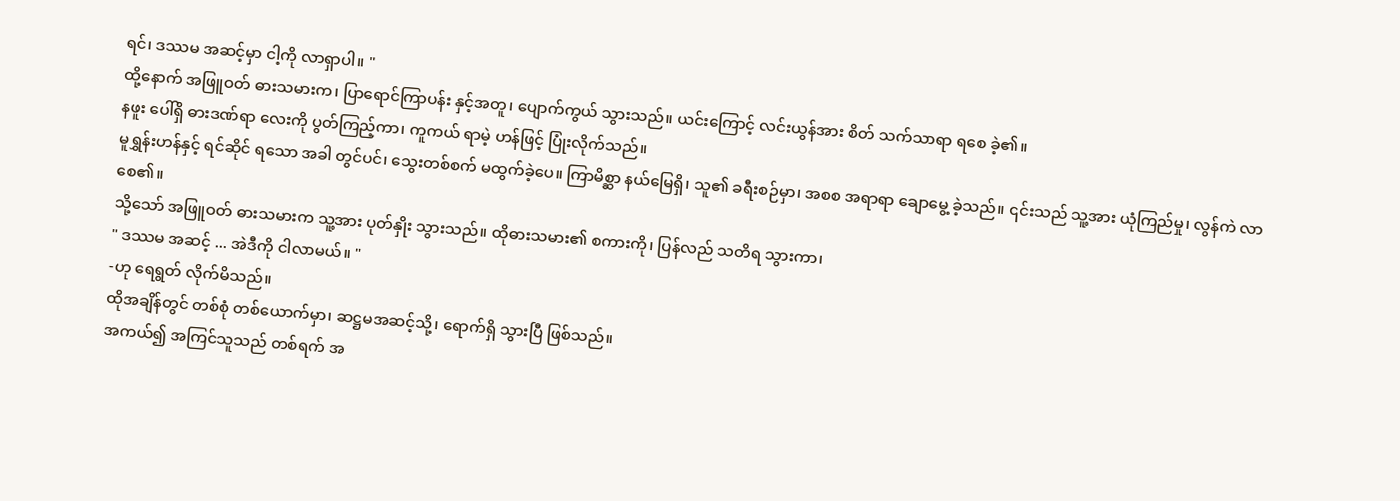ရင်၊ ဒဿမ အဆင့်မှာ ငါ့ကို လာရှာပါ။ "
ထို့နောက် အဖြူဝတ် ဓားသမားက၊ ပြာရောင်ကြာပန်း နှင့်အတူ၊ ပျောက်ကွယ် သွားသည်။ ယင်းကြောင့် လင်းယွန်အား စိတ် သက်သာရာ ရစေ ခဲ့၏။
နဖူး ပေါ်ရှိ ဓားဒဏ်ရာ လေးကို ပွတ်ကြည့်ကာ၊ ကူကယ် ရာမဲ့ ဟန်ဖြင့် ပြုံးလိုက်သည်။
မူရွှန်းဟန်နှင့် ရင်ဆိုင် ရသော အခါ တွင်ပင်၊ သွေးတစ်စက် မထွက်ခဲ့ပေ။ ကြာမိစ္ဆာ နယ်မြေရှိ၊ သူ၏ ခရီးစဉ်မှာ၊ အစစ အရာရာ ချောမွေ့ ခဲ့သည်။ ၎င်းသည် သူ့အား ယုံကြည်မှု၊ လွန်ကဲ လာစေ၏။
သို့သော် အဖြူဝတ် ဓားသမားက သူ့အား ပုတ်နှိုး သွားသည်။ ထိုဓားသမား၏ စကားကို၊ ပြန်လည် သတိရ သွားကာ၊
" ဒဿမ အဆင့် ... အဲဒီကို ငါလာမယ်။ "
-ဟု ရေရွတ် လိုက်မိသည်။
ထိုအချိန်တွင် တစ်စုံ တစ်ယောက်မှာ၊ ဆဋ္ဌမအဆင့်သို့၊ ရောက်ရှိ သွားပြီ ဖြစ်သည်။
အကယ်၍ အကြင်သူသည် တစ်ရက် အ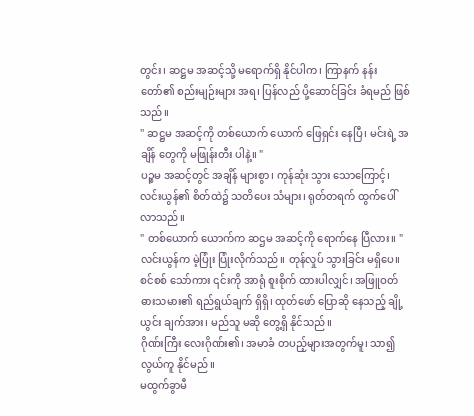တွင်း၊ ဆဋ္ဌမ အဆင့်သို့ မရောက်ရှိ နိုင်ပါက၊ ကြာနက် နန်းတော်၏ စည်းမျဉ်းများ အရ၊ ပြန်လည် ပို့ဆောင်ခြင်း ခံရမည် ဖြစ်သည်။
'' ဆဋ္ဌမ အဆင့်ကို တစ်ယောက် ယောက် ဖြေရှင်း နေပြီ၊ မင်းရဲ့ အချိန် တွေကို မဖြုန်းတီး ပါနဲ့။ "
ပဉ္စမ အဆင့်တွင် အချိန် များစွာ၊ ကုန်ဆုံး သွား သောကြောင့်၊ လင်းယွန်၏ စိတ်ထဲ၌ သတိပေး သံများ၊ ရုတ်တရက် ထွက်ပေါ် လာသည်။
" တစ်ယောက် ယောက်က ဆဌမ အဆင့်ကို ရောက်နေ ပြီလား။ "
လင်းယွန်က မဲ့ပြုံး ပြုံးလိုက်သည်။ တုန်လှုပ် သွားခြင်း မရှိပေ။
စင်စစ် သော်ကား ၎င်းကို အာရုံ စူးစိုက် ထားပါလျှင်၊ အဖြူဝတ် ဓားသမား၏ ရည်ရွယ်ချက် ရှိရှိ၊ ထုတ်ဖော် ပြောဆို နေသည့် ချို့ယွင်း ချက်အား၊ မည်သူ မဆို တွေ့ရှိ နိုင်သည်။
ဂိုဏ်းကြီး လေးဂိုဏ်း၏၊ အမာခံ တပည့်များအတွက်မူ၊ သာ၍ လွယ်ကူ နိုင်မည်။
မထွက်ခွာမီ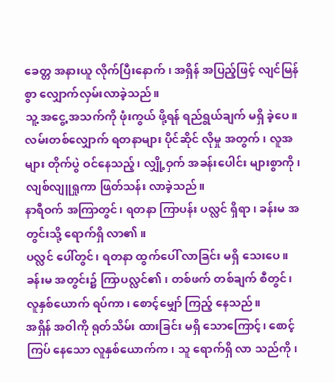ခေတ္တ အနားယူ လိုက်ပြီးနောက်၊ အရှိန် အပြည့်ဖြင့် လျင်မြန်စွာ လျှောက်လှမ်းလာခဲ့သည်။
သူ့ အငွေ့ အသက်ကို ဖုံးကွယ် ဖို့ရန် ရည်ရွယ်ချက် မရှိ ခဲ့ပေ။
လမ်းတစ်လျှောက် ရတနာများ ပိုင်ဆိုင် လိုမှု အတွက်၊ လူအများ တိုက်ပွဲ ဝင်နေသည့်၊ လျှို့ဝှက် အခန်းပေါင်း များစွာကို၊ လျစ်လျူရှုကာ ဖြတ်သန်း လာခဲ့သည်။
နာရီဝက် အကြာတွင်၊ ရတနာ ကြာပန်း ပလ္လင် ရှိရာ၊ ခန်းမ အတွင်းသို့ ရောက်ရှိ လာ၏။
ပလ္လင် ပေါ်တွင်၊ ရတနာ ထွက်ပေါ် လာခြင်း မရှိ သေးပေ။ ခန်းမ အတွင်း၌ ကြာပလ္လင်၏၊ တစ်ဖက် တစ်ချက် စီတွင်၊ လူနှစ်ယောက် ရပ်ကာ၊ စောင့်မျှော် ကြည့် နေသည်။
အရှိန် အဝါကို ရုတ်သိမ်း ထားခြင်း မရှိ သောကြောင့်၊ စောင့်ကြပ် နေသော လူနှစ်ယောက်က၊ သူ ရောက်ရှိ လာ သည်ကို၊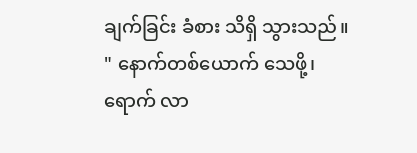ချက်ခြင်း ခံစား သိရှိ သွားသည်။
" နောက်တစ်ယောက် သေဖို့၊ ရောက် လာ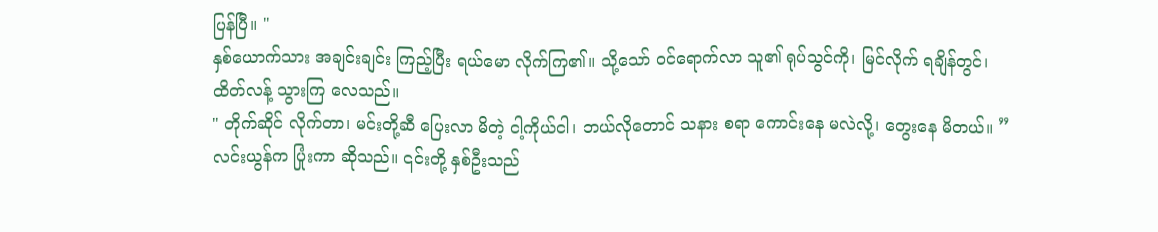ပြန်ပြီ။ "
နှစ်ယောက်သား အချင်းချင်း ကြည့်ပြီး ရယ်မော လိုက်ကြ၏။ သို့သော် ဝင်ရောက်လာ သူ၏ ရုပ်သွင်ကို၊ မြင်လိုက် ရချိန်တွင်၊ ထိတ်လန့် သွားကြ လေသည်။
" တိုက်ဆိုင် လိုက်တာ၊ မင်းတို့ဆီ ပြေးလာ မိတဲ့ ငါ့ကိုယ်ငါ၊ ဘယ်လိုတောင် သနား စရာ ကောင်းနေ မလဲလို့၊ တွေးနေ မိတယ်။ ”
လင်းယွန်က ပြုံးကာ ဆိုသည်။ ၎င်းတို့ နှစ်ဦးသည်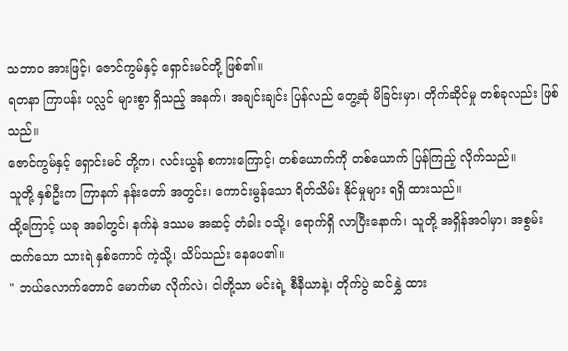သဘာဝ အားဖြင့်၊ ဇောင်ကွမ်နှင့် ရှောင်းမင်တို့ ဖြစ်၏။
ရတနာ ကြာပန်း ပလ္လင် များစွာ ရှိသည့် အနက်၊ အချင်းချင်း ပြန်လည် တွေ့ဆုံ မိခြင်းမှာ၊ တိုက်ဆိုင်မှု တစ်ခုလည်း ဖြစ်သည်။
ဇောင်ကွမ်နှင့် ရှောင်းမင် တို့က၊ လင်းယွန် စကားကြောင့်၊ တစ်ယောက်ကို တစ်ယောက် ပြန်ကြည့် လိုက်သည်။
သူတို့ နှစ်ဦးက ကြာနက် နန်းတော် အတွင်း၊ ကောင်းမွန်သော ရိတ်သိမ်း နိုင်မှုများ ရရှိ ထားသည်။
ထို့ကြောင့် ယခု အခါတွင်၊ နက်နဲ ဒဿမ အဆင့် တံခါး ဝသို့၊ ရောက်ရှိ လာပြီးနောက်၊ သူတို့ အရှိန်အဝါမှာ၊ အစွမ်း ထက်သော သားရဲ နှစ်ကောင် ကဲ့သို့၊ သိပ်သည်း နေပေ၏။
" ဘယ်လောက်တောင် မောက်မာ လိုက်လဲ၊ ငါတို့သာ မင်းရဲ့ စီနီယာနဲ့၊ တိုက်ပွဲ ဆင်နွှဲ ထား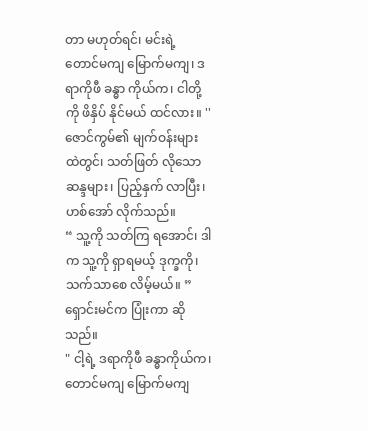တာ မဟုတ်ရင်၊ မင်းရဲ့ တောင်မကျ မြောက်မကျ၊ ဒရာကိုဖီ ခန္ဓာ ကိုယ်က၊ ငါတို့ကို ဖိနှိပ် နိုင်မယ် ထင်လား။ ''
ဇောင်ကွမ်၏ မျက်ဝန်းများ ထဲတွင်၊ သတ်ဖြတ် လိုသော ဆန္ဒများ၊ ပြည့်နှက် လာပြီး၊ ဟစ်အော် လိုက်သည်။
“ သူ့ကို သတ်ကြ ရအောင်၊ ဒါက သူ့ကို ရှာရမယ့် ဒုက္ခကို၊ သက်သာစေ လိမ့်မယ်။ ”
ရှောင်းမင်က ပြုံးကာ ဆိုသည်။
" ငါ့ရဲ့ ဒရာကိုဖီ ခန္ဓာကိုယ်က၊ တောင်မကျ မြောက်မကျ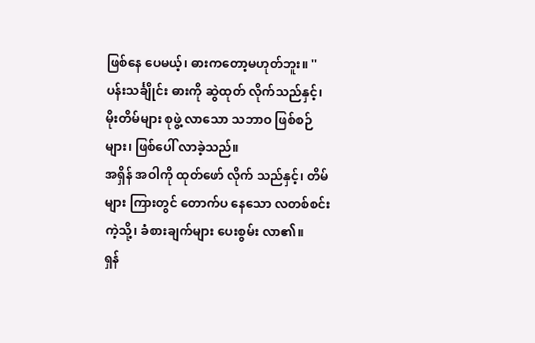ဖြစ်နေ ပေမယ့်၊ ဓားကတော့မဟုတ်ဘူး။ ''
ပန်းသင်္ချိုင်း ဓားကို ဆွဲထုတ် လိုက်သည်နှင့်၊ မိုးတိမ်များ စုဖွဲ့ လာသော သဘာဝ ဖြစ်စဉ်များ၊ ဖြစ်ပေါ် လာခဲ့သည်။
အရှိန် အဝါကို ထုတ်ဖော် လိုက် သည်နှင့်၊ တိမ်များ ကြားတွင် တောက်ပ နေသော လတစ်စင်း ကဲ့သို့၊ ခံစားချက်များ ပေးစွမ်း လာ၏။
ရှန်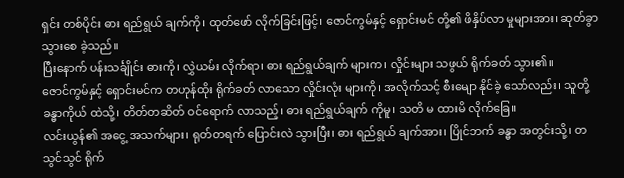ရှင်း တစ်ပိုင်း ဓား ရည်ရွယ် ချက်ကို၊ ထုတ်ဖော် လိုက်ခြင်းဖြင့်၊ ဇောင်ကွမ်နှင့် ရှောင်းမင် တို့၏ ဖိနှိပ်လာ မှုများအား၊ ဆုတ်ခွာ သွားစေ ခဲ့သည်။
ပြီးနောက် ပန်းသင်္ချိုင်း ဓားကို၊ လွှဲယမ်း လိုက်ရာ၊ ဓား ရည်ရွယ်ချက် များက၊ လှိုင်းများ သဖွယ် ရိုက်ခတ် သွား၏။
ဇောင်ကွမ်နှင့် ရှောင်းမင်က တဟုန်ထိုး ရိုက်ခတ် လာသော လှိုင်းလုံး များကို၊ အလိုက်သင့် စီးမျော နိုင်ခဲ့ သော်လည်း၊ သူတို့ ခန္ဓာကိုယ် ထဲသို့၊ တိတ်တဆိတ် ဝင်ရောက် လာသည့်၊ ဓား ရည်ရွယ်ချက် ကိုမူ၊ သတိ မ ထားမိ လိုက်ခြေ။
လင်းယွန်၏ အငွေ့ အသက်များ၊ ရုတ်တရက် ပြောင်းလဲ သွားပြီး၊ ဓား ရည်ရွယ် ချက်အား၊ ပြိုင်ဘက် ခန္ဓာ အတွင်းသို့၊ တသွင်သွင် ရိုက်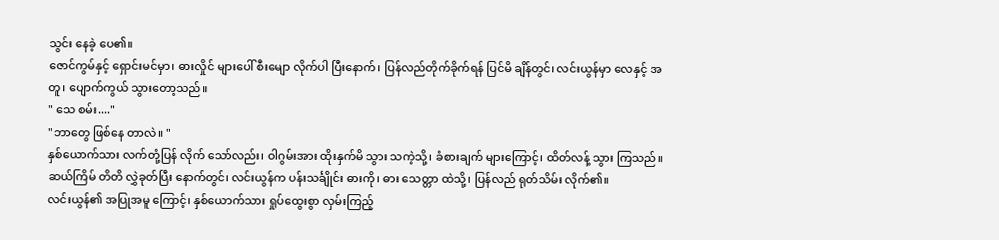သွင်း နေခဲ့ ပေ၏။
ဇောင်ကွမ်နှင့် ရှောင်းမင်မှာ၊ ဓားလှိုင် များပေါ် စီးမျော လိုက်ပါ ပြီးနောက်၊ ပြန်လည်တိုက်ခိုက်ရန် ပြင်မိ ချိန်တွင်၊ လင်းယွန်မှာ လေနှင့် အတူ၊ ပျောက်ကွယ် သွားတော့သည်။
" သေ စမ်း...."
"ဘာတွေ ဖြစ်နေ တာလဲ။ "
နှစ်ယောက်သား လက်တုံ့ပြန် လိုက် သော်လည်း၊ ဝါဂွမ်းအား ထိုးနှက်မိ သွား သကဲ့သို့၊ ခံစားချက် များကြောင့်၊ ထိတ်လန့် သွား ကြသည်။
ဆယ်ကြိမ် တိတိ လွှဲခုတ်ပြီး နောက်တွင်၊ လင်းယွန်က ပန်းသင်္ချိုင်း ဓားကို၊ ဓား သေတ္တာ ထဲသို့၊ ပြန်လည် ရုတ်သိမ်း လိုက်၏။
လင်းယွန်၏ အပြုအမူ ကြောင့်၊ နှစ်ယောက်သား ရှုပ်ထွေးစွာ လှမ်းကြည့်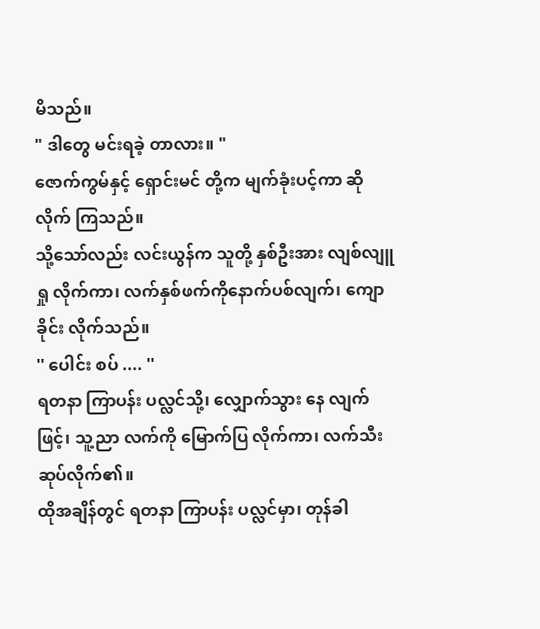မိသည်။
" ဒါတွေ မင်းရခဲ့ တာလား။ "
ဇောက်ကွမ်နှင့် ရှောင်းမင် တို့က မျက်ခုံးပင့်ကာ ဆိုလိုက် ကြသည်။
သို့သော်လည်း လင်းယွန်က သူတို့ နှစ်ဦးအား လျစ်လျူရှု လိုက်ကာ၊ လက်နှစ်ဖက်ကိုနောက်ပစ်လျက်၊ ကျောခိုင်း လိုက်သည်။
'' ပေါင်း စပ် .... ''
ရတနာ ကြာပန်း ပလ္လင်သို့၊ လျှောက်သွား နေ လျက်ဖြင့်၊ သူ့ညာ လက်ကို မြောက်ပြ လိုက်ကာ၊ လက်သီး ဆုပ်လိုက်၏။
ထိုအချိန်တွင် ရတနာ ကြာပန်း ပလ္လင်မှာ၊ တုန်ခါ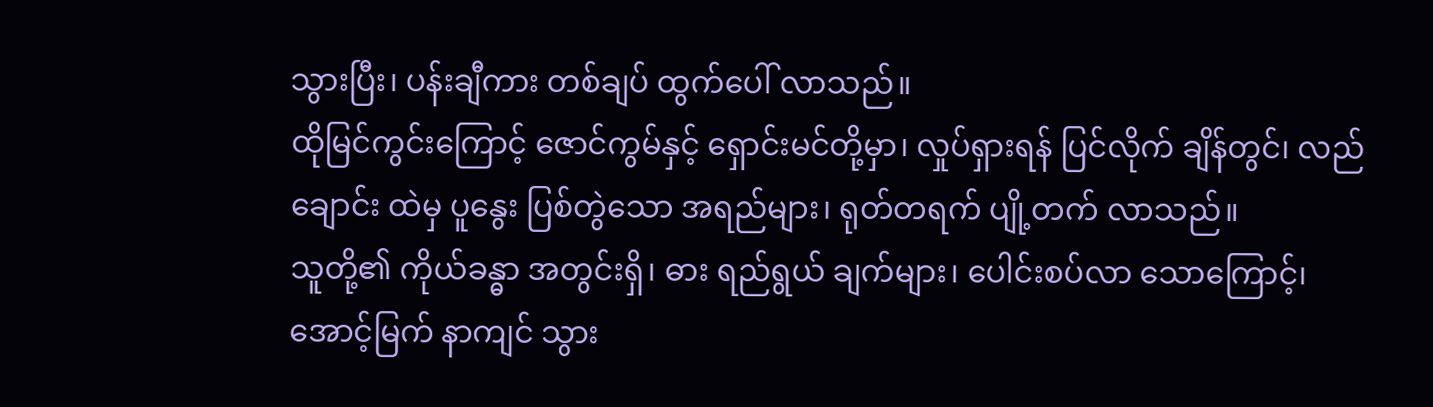သွားပြီး၊ ပန်းချီကား တစ်ချပ် ထွက်ပေါ် လာသည်။
ထိုမြင်ကွင်းကြောင့် ဇောင်ကွမ်နှင့် ရှောင်းမင်တို့မှာ၊ လှုပ်ရှားရန် ပြင်လိုက် ချိန်တွင်၊ လည်ချောင်း ထဲမှ ပူနွေး ပြစ်တွဲသော အရည်များ၊ ရုတ်တရက် ပျို့တက် လာသည်။
သူတို့၏ ကိုယ်ခန္ဓာ အတွင်းရှိ၊ ဓား ရည်ရွယ် ချက်များ၊ ပေါင်းစပ်လာ သောကြောင့်၊ အောင့်မြက် နာကျင် သွား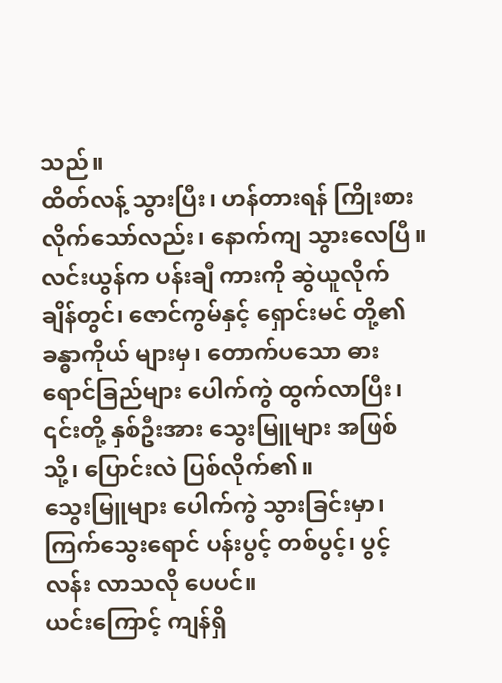သည်။
ထိတ်လန့် သွားပြီး၊ ဟန်တားရန် ကြိုးစား လိုက်သော်လည်း၊ နောက်ကျ သွားလေပြီ။
လင်းယွန်က ပန်းချီ ကားကို ဆွဲယူလိုက် ချိန်တွင်၊ ဇောင်ကွမ်နှင့် ရှောင်းမင် တို့၏ ခန္ဓာကိုယ် များမှ၊ တောက်ပသော ဓားရောင်ခြည်များ ပေါက်ကွဲ ထွက်လာပြီး၊ ၎င်းတို့ နှစ်ဦးအား သွေးမြူများ အဖြစ်သို့၊ ပြောင်းလဲ ပြစ်လိုက်၏။
သွေးမြူများ ပေါက်ကွဲ သွားခြင်းမှာ၊ ကြက်သွေးရောင် ပန်းပွင့် တစ်ပွင့်၊ ပွင့်လန်း လာသလို ပေပင်။
ယင်းကြောင့် ကျန်ရှိ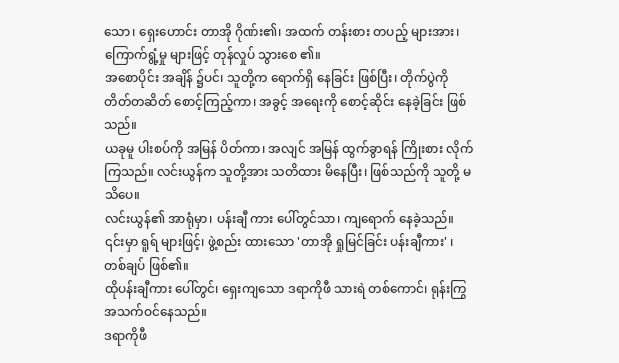သော၊ ရှေးဟောင်း တာအို ဂိုဏ်း၏၊ အထက် တန်းစား တပည့် များအား၊ ကြောက်ရွံ့မှု များဖြင့် တုန်လှုပ် သွားစေ ၏။
အစောပိုင်း အချိန် ၌ပင်၊ သူတို့က ရောက်ရှိ နေခြင်း ဖြစ်ပြီး၊ တိုက်ပွဲကို တိတ်တဆိတ် စောင့်ကြည့်ကာ၊ အခွင့် အရေးကို စောင့်ဆိုင်း နေခဲ့ခြင်း ဖြစ်သည်။
ယခုမူ ပါးစပ်ကို အမြန် ပိတ်ကာ၊ အလျင် အမြန် ထွက်ခွာရန် ကြိုးစား လိုက်ကြသည်။ လင်းယွန်က သူတို့အား သတိထား မိနေပြီး၊ ဖြစ်သည်ကို သူတို့ မသိပေ။
လင်းယွန်၏ အာရုံမှာ၊ ပန်းချီ ကား ပေါ်တွင်သာ၊ ကျရောက် နေခဲ့သည်။ ၎င်းမှာ ရူရ် များဖြင့်၊ ဖွဲ့စည်း ထားသော 'တာအို ရှုမြင်ခြင်း ပန်းချီကား' ၊ တစ်ချပ် ဖြစ်၏။
ထိုပန်းချီကား ပေါ်တွင်၊ ရှေးကျသော ဒရာကိုဖီ သားရဲ တစ်ကောင်၊ ရုန်းကြွ အသက်ဝင်နေသည်။
ဒရာကိုဖီ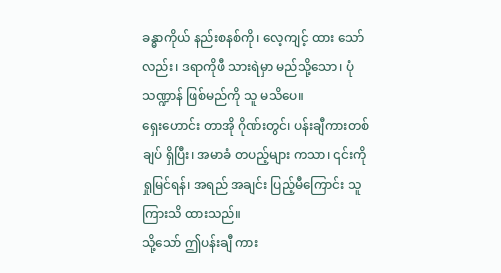ခန္ဓာကိုယ် နည်းစနစ်ကို၊ လေ့ကျင့် ထား သော်လည်း၊ ဒရာကိုဖီ သားရဲမှာ မည်သို့သော၊ ပုံသဏ္ဍာန် ဖြစ်မည်ကို သူ မသိပေ။
ရှေးဟောင်း တာအို ဂိုဏ်းတွင်၊ ပန်းချီကားတစ်ချပ် ရှိပြီး၊ အမာခံ တပည့်များ ကသာ၊ ၎င်းကို ရှုမြင်ရန်၊ အရည် အချင်း ပြည့်မီကြောင်း သူ ကြားသိ ထားသည်။
သို့သော် ဤပန်းချီ ကား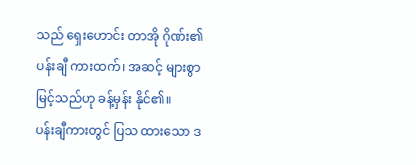သည် ရှေးဟောင်း တာအို ဂိုဏ်း၏ ပန်းချီ ကားထက်၊ အဆင့် များစွာ မြင့်သည်ဟု ခန့်မှန်း နိုင်၏။
ပန်းချီကားတွင် ပြသ ထားသော ဒ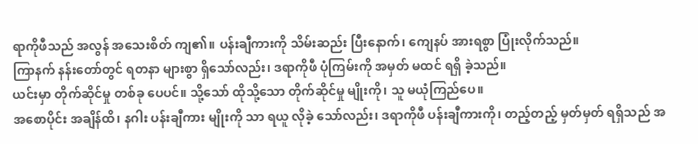ရာကိုဖီသည် အလွန် အသေးစိတ် ကျ၏။ ပန်းချီကားကို သိမ်းဆည်း ပြီးနောက်၊ ကျေနပ် အားရစွာ ပြုံးလိုက်သည်။
ကြာနက် နန်းတော်တွင် ရတနာ များစွာ ရှိသော်လည်း၊ ဒရာကိုဖီ ပုံကြမ်းကို အမှတ် မထင် ရရှိ ခဲ့သည်။
ယင်းမှာ တိုက်ဆိုင်မှု တစ်ခု ပေပင်။ သို့သော် ထိုသို့သော တိုက်ဆိုင်မှု မျိုးကို၊ သူ မယုံကြည်ပေ။
အစောပိုင်း အချိန်ထိ၊ နဂါး ပန်းချီကား မျိုးကို သာ ရယူ လိုခဲ့ သော်လည်း၊ ဒရာကိုဖီ ပန်းချီကားကို၊ တည့်တည့် မှတ်မှတ် ရရှိသည် အ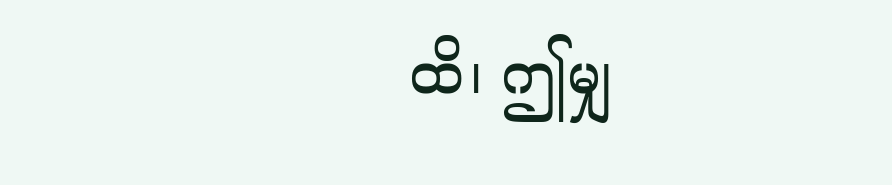ထိ၊ ဤမျှ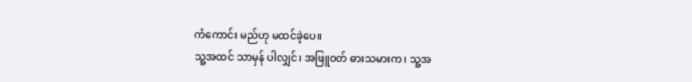ကံကောင်း မည်ဟု မထင်ခဲ့ပေ။
သူ့အထင် သာမှန် ပါလျှင်၊ အဖြူဝတ် ဓားသမားက၊ သူ့အ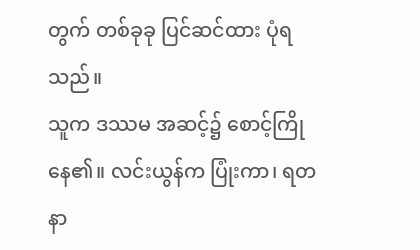တွက် တစ်ခုခု ပြင်ဆင်ထား ပုံရသည်။
သူက ဒဿမ အဆင့်၌ စောင့်ကြို နေ၏။ လင်းယွန်က ပြုံးကာ၊ ရတနာ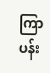ကြာပန်း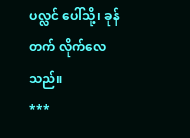ပလ္လင် ပေါ်သို့၊ ခုန်တက် လိုက်လေသည်။
***